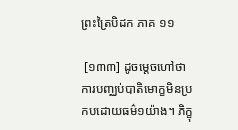ព្រះត្រៃបិដក ភាគ ១១

 [១៣៣] ដូចម្តេចហៅថា ការបញ្ឈប់បាតិមោក្ខមិនប្រកបដោយធម៌១យ៉ាង។ ភិក្ខុ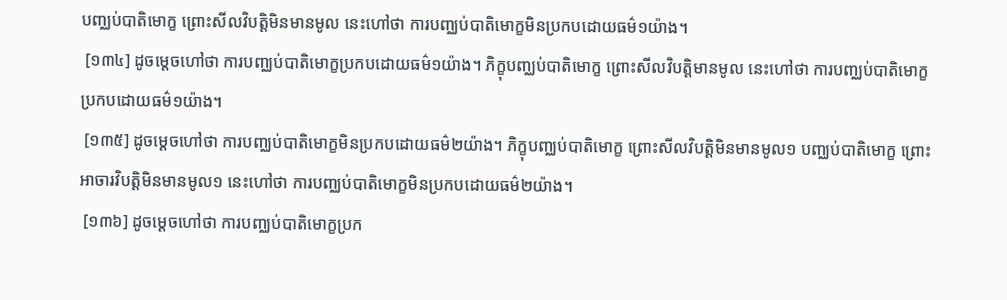បញ្ឈប់បាតិមោក្ខ ព្រោះសីលវិបត្តិមិនមានមូល នេះហៅថា ការបញ្ឈប់បាតិមោក្ខមិនប្រកបដោយធម៌១យ៉ាង។
 [១៣៤] ដូចម្តេចហៅថា ការបញ្ឈប់បាតិមោក្ខប្រកបដោយធម៌១យ៉ាង។ ភិក្ខុបញ្ឈប់បាតិមោក្ខ ព្រោះសីលវិបត្តិមានមូល នេះហៅថា ការបញ្ឈប់បាតិមោក្ខប្រកបដោយធម៌១យ៉ាង។
 [១៣៥] ដូចម្តេចហៅថា ការបញ្ឈប់បាតិមោក្ខមិនប្រកបដោយធម៌២យ៉ាង។ ភិក្ខុបញ្ឈប់បាតិមោក្ខ ព្រោះសីលវិបត្តិមិនមានមូល១ បញ្ឈប់បាតិមោក្ខ ព្រោះអាចារវិបត្តិមិនមានមូល១ នេះហៅថា ការបញ្ឈប់បាតិមោក្ខមិនប្រកបដោយធម៌២យ៉ាង។
 [១៣៦] ដូចម្តេចហៅថា ការបញ្ឈប់បាតិមោក្ខប្រក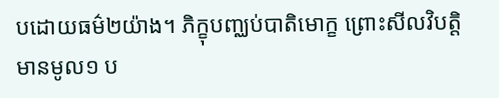បដោយធម៌២យ៉ាង។ ភិក្ខុបញ្ឈប់បាតិមោក្ខ ព្រោះសីលវិបត្តិមានមូល១ ប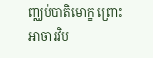ញ្ឈប់បាតិមោក្ខ ព្រោះអាចារវិប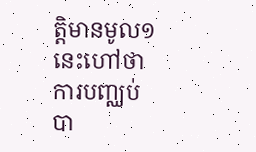ត្តិមានមូល១ នេះហៅថា ការបញ្ឈប់បា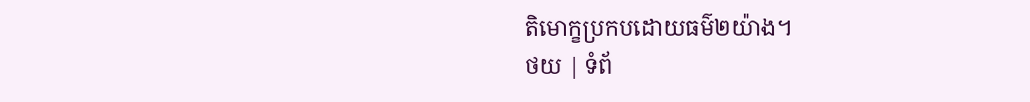តិមោក្ខប្រកបដោយធម៌២យ៉ាង។
ថយ | ទំព័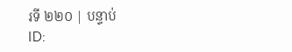រទី ២២០ | បន្ទាប់
ID: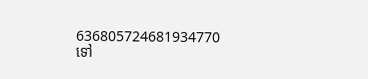636805724681934770
ទៅ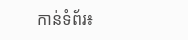កាន់ទំព័រ៖